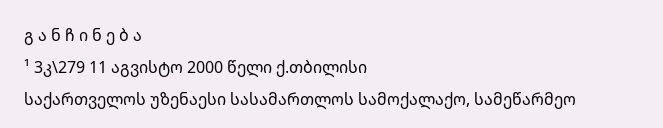გ ა ნ ჩ ი ნ ე ბ ა
¹ 3კ\279 11 აგვისტო 2000 წელი ქ.თბილისი
საქართველოს უზენაესი სასამართლოს სამოქალაქო, სამეწარმეო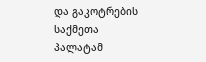და გაკოტრების საქმეთა პალატამ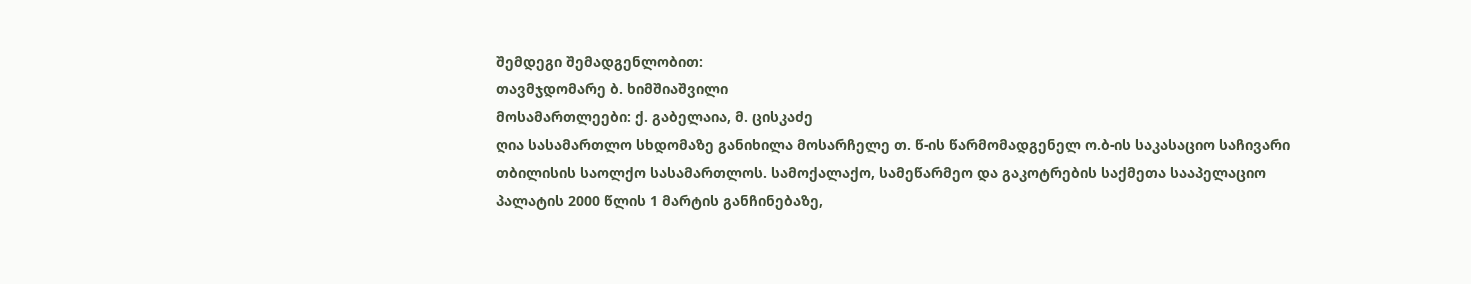შემდეგი შემადგენლობით:
თავმჯდომარე ბ. ხიმშიაშვილი
მოსამართლეები: ქ. გაბელაია, მ. ცისკაძე
ღია სასამართლო სხდომაზე განიხილა მოსარჩელე თ. წ-ის წარმომადგენელ ო.ბ-ის საკასაციო საჩივარი თბილისის საოლქო სასამართლოს. სამოქალაქო, სამეწარმეო და გაკოტრების საქმეთა სააპელაციო პალატის 2000 წლის 1 მარტის განჩინებაზე,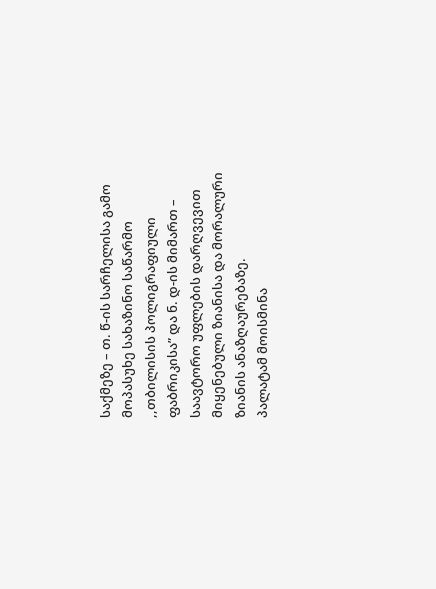საქმეზე – თ. წ-ის სარჩელისა გამო მოპასუხე სახაზინო საწარმო ,,თბილისის პოლიგრაფიული ფაბრიკისა” და ნ. დ-ის მიმართ – საავტორო უფლების დარღვევით მიყენებული ზიანისა და მორალური ზიანის ანაზღაურებაზე.
პალატამ მოისმინა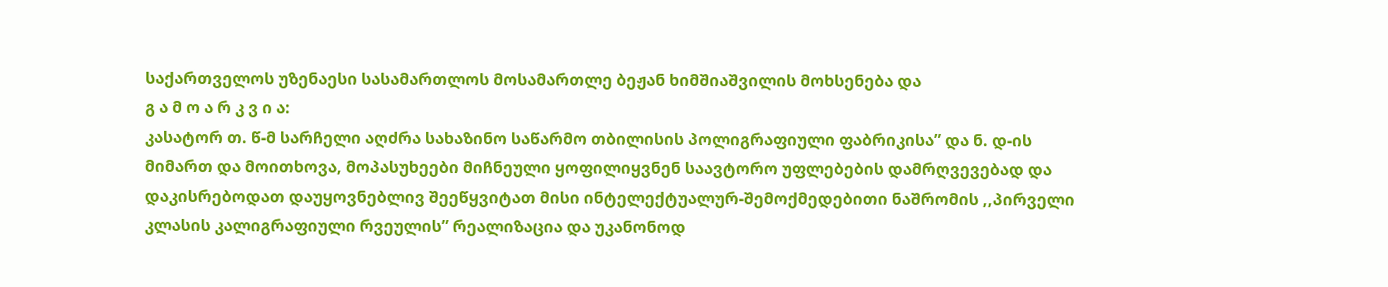საქართველოს უზენაესი სასამართლოს მოსამართლე ბეჟან ხიმშიაშვილის მოხსენება და
გ ა მ ო ა რ კ ვ ი ა:
კასატორ თ. წ-მ სარჩელი აღძრა სახაზინო საწარმო თბილისის პოლიგრაფიული ფაბრიკისა” და ნ. დ-ის მიმართ და მოითხოვა, მოპასუხეები მიჩნეული ყოფილიყვნენ საავტორო უფლებების დამრღვევებად და დაკისრებოდათ დაუყოვნებლივ შეეწყვიტათ მისი ინტელექტუალურ-შემოქმედებითი ნაშრომის ,,პირველი კლასის კალიგრაფიული რვეულის” რეალიზაცია და უკანონოდ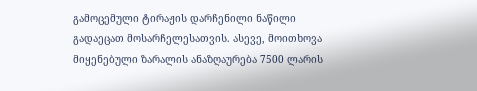გამოცემული ტირაჟის დარჩენილი ნაწილი გადაეცათ მოსარჩელესათვის. ასევე, მოითხოვა მიყენებული ზარალის ანაზღაურება 7500 ლარის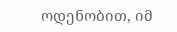ოდენობით, იმ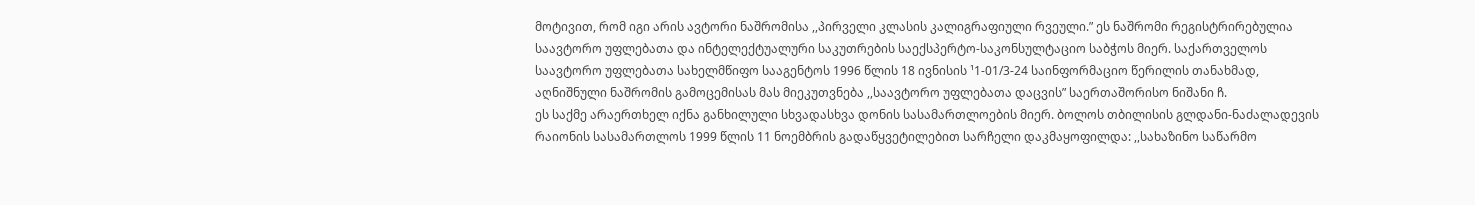მოტივით, რომ იგი არის ავტორი ნაშრომისა ,,პირველი კლასის კალიგრაფიული რვეული.” ეს ნაშრომი რეგისტრირებულია საავტორო უფლებათა და ინტელექტუალური საკუთრების საექსპერტო-საკონსულტაციო საბჭოს მიერ. საქართველოს საავტორო უფლებათა სახელმწიფო სააგენტოს 1996 წლის 18 ივნისის ¹1-01/3-24 საინფორმაციო წერილის თანახმად, აღნიშნული ნაშრომის გამოცემისას მას მიეკუთვნება ,,საავტორო უფლებათა დაცვის” საერთაშორისო ნიშანი ჩ.
ეს საქმე არაერთხელ იქნა განხილული სხვადასხვა დონის სასამართლოების მიერ. ბოლოს თბილისის გლდანი-ნაძალადევის რაიონის სასამართლოს 1999 წლის 11 ნოემბრის გადაწყვეტილებით სარჩელი დაკმაყოფილდა: ,,სახაზინო საწარმო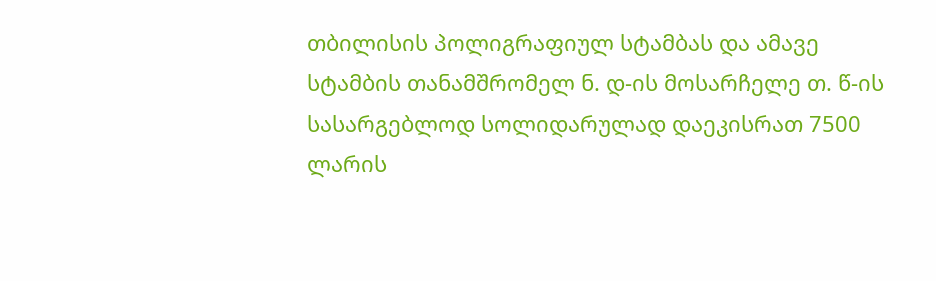თბილისის პოლიგრაფიულ სტამბას და ამავე სტამბის თანამშრომელ ნ. დ-ის მოსარჩელე თ. წ-ის სასარგებლოდ სოლიდარულად დაეკისრათ 7500 ლარის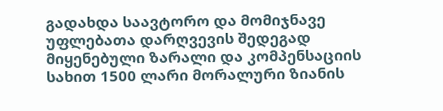გადახდა საავტორო და მომიჯნავე უფლებათა დარღვევის შედეგად მიყენებული ზარალი და კომპენსაციის სახით 1500 ლარი მორალური ზიანის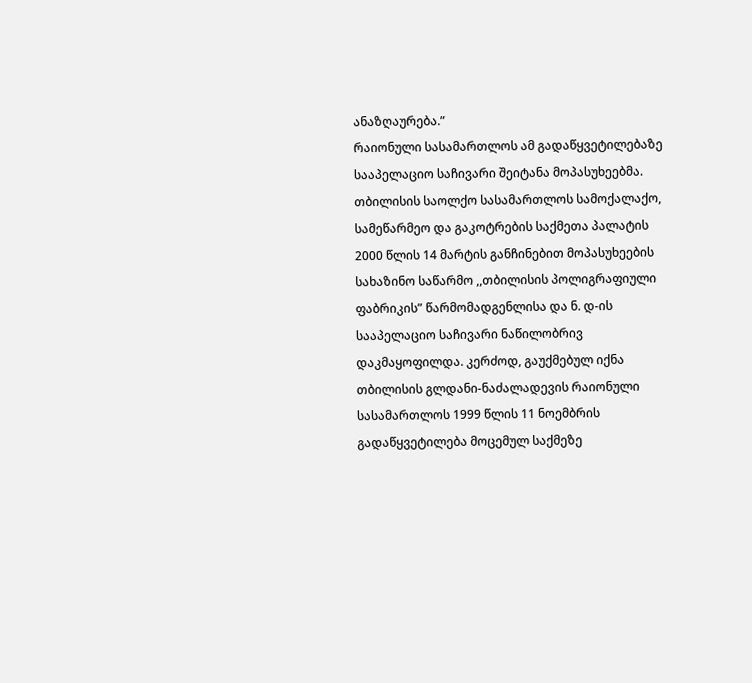ანაზღაურება.”
რაიონული სასამართლოს ამ გადაწყვეტილებაზე სააპელაციო საჩივარი შეიტანა მოპასუხეებმა.
თბილისის საოლქო სასამართლოს სამოქალაქო, სამეწარმეო და გაკოტრების საქმეთა პალატის 2000 წლის 14 მარტის განჩინებით მოპასუხეების სახაზინო საწარმო ,,თბილისის პოლიგრაფიული ფაბრიკის” წარმომადგენლისა და ნ. დ-ის სააპელაციო საჩივარი ნაწილობრივ დაკმაყოფილდა. კერძოდ, გაუქმებულ იქნა თბილისის გლდანი-ნაძალადევის რაიონული სასამართლოს 1999 წლის 11 ნოემბრის გადაწყვეტილება მოცემულ საქმეზე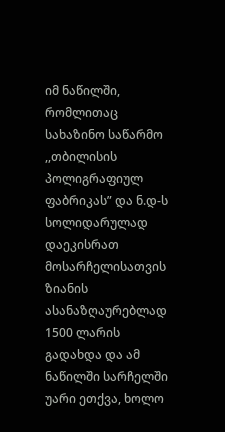იმ ნაწილში, რომლითაც სახაზინო საწარმო ,,თბილისის პოლიგრაფიულ ფაბრიკას” და ნ.დ-ს სოლიდარულად დაეკისრათ მოსარჩელისათვის ზიანის ასანაზღაურებლად 1500 ლარის გადახდა და ამ ნაწილში სარჩელში უარი ეთქვა, ხოლო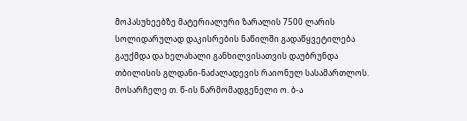მოპასუხეებზე მატერიალური ზარალის 7500 ლარის სოლიდარულად დაკისრების ნაწილში გადაწყვეტილება გაუქმდა და ხელახალი განხილვისათვის დაუბრუნდა თბილისის გლდანი-ნაძალადევის რაიონულ სასამართლოს.
მოსარჩელე თ. წ-ის წარმომადგენელი ო. ბ-ა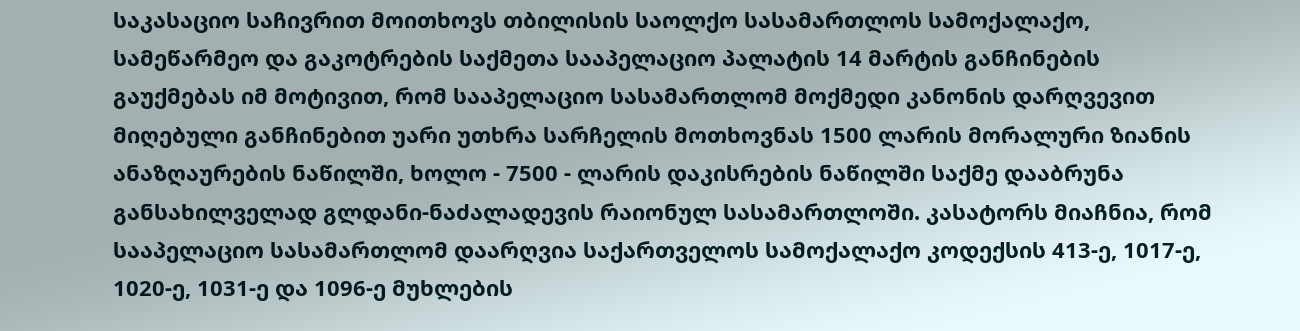საკასაციო საჩივრით მოითხოვს თბილისის საოლქო სასამართლოს სამოქალაქო, სამეწარმეო და გაკოტრების საქმეთა სააპელაციო პალატის 14 მარტის განჩინების გაუქმებას იმ მოტივით, რომ სააპელაციო სასამართლომ მოქმედი კანონის დარღვევით მიღებული განჩინებით უარი უთხრა სარჩელის მოთხოვნას 1500 ლარის მორალური ზიანის ანაზღაურების ნაწილში, ხოლო - 7500 - ლარის დაკისრების ნაწილში საქმე დააბრუნა განსახილველად გლდანი-ნაძალადევის რაიონულ სასამართლოში. კასატორს მიაჩნია, რომ სააპელაციო სასამართლომ დაარღვია საქართველოს სამოქალაქო კოდექსის 413-ე, 1017-ე, 1020-ე, 1031-ე და 1096-ე მუხლების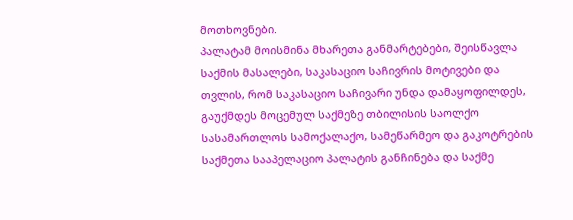მოთხოვნები.
პალატამ მოისმინა მხარეთა განმარტებები, შეისწავლა საქმის მასალები, საკასაციო საჩივრის მოტივები და თვლის, რომ საკასაციო საჩივარი უნდა დამაყოფილდეს, გაუქმდეს მოცემულ საქმეზე თბილისის საოლქო სასამართლოს სამოქალაქო, სამეწარმეო და გაკოტრების საქმეთა სააპელაციო პალატის განჩინება და საქმე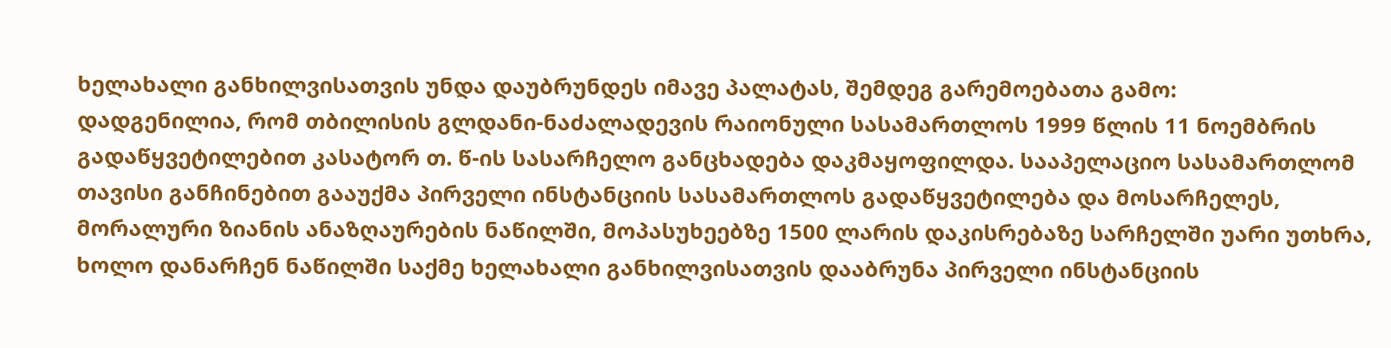ხელახალი განხილვისათვის უნდა დაუბრუნდეს იმავე პალატას, შემდეგ გარემოებათა გამო:
დადგენილია, რომ თბილისის გლდანი-ნაძალადევის რაიონული სასამართლოს 1999 წლის 11 ნოემბრის გადაწყვეტილებით კასატორ თ. წ-ის სასარჩელო განცხადება დაკმაყოფილდა. სააპელაციო სასამართლომ თავისი განჩინებით გააუქმა პირველი ინსტანციის სასამართლოს გადაწყვეტილება და მოსარჩელეს, მორალური ზიანის ანაზღაურების ნაწილში, მოპასუხეებზე 1500 ლარის დაკისრებაზე სარჩელში უარი უთხრა, ხოლო დანარჩენ ნაწილში საქმე ხელახალი განხილვისათვის დააბრუნა პირველი ინსტანციის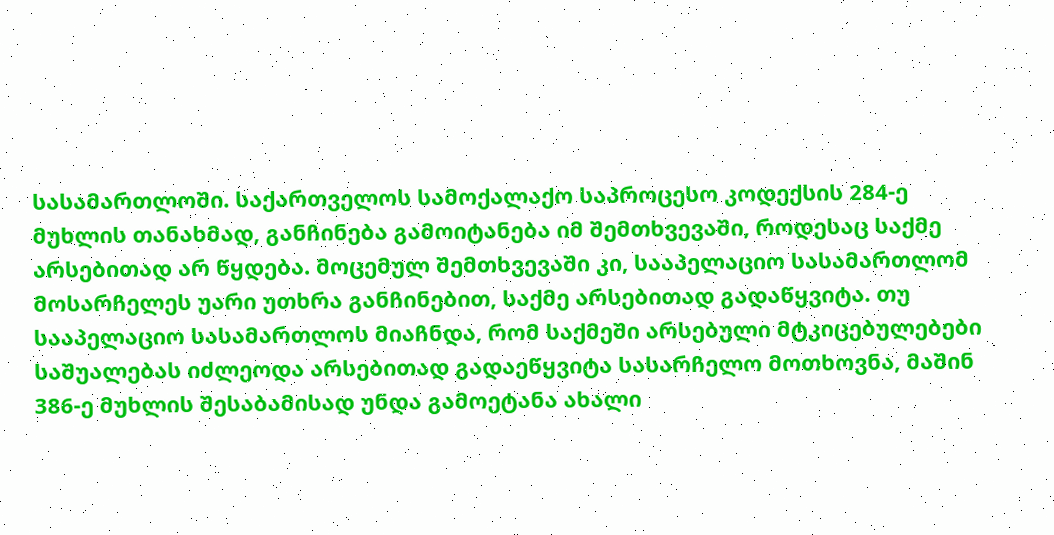სასამართლოში. საქართველოს სამოქალაქო საპროცესო კოდექსის 284-ე მუხლის თანახმად, განჩინება გამოიტანება იმ შემთხვევაში, როდესაც საქმე არსებითად არ წყდება. მოცემულ შემთხვევაში კი, სააპელაციო სასამართლომ მოსარჩელეს უარი უთხრა განჩინებით, საქმე არსებითად გადაწყვიტა. თუ სააპელაციო სასამართლოს მიაჩნდა, რომ საქმეში არსებული მტკიცებულებები საშუალებას იძლეოდა არსებითად გადაეწყვიტა სასარჩელო მოთხოვნა, მაშინ 386-ე მუხლის შესაბამისად უნდა გამოეტანა ახალი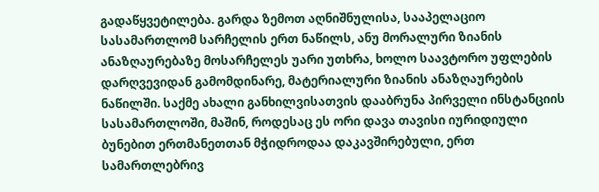გადაწყვეტილება. გარდა ზემოთ აღნიშნულისა, სააპელაციო სასამართლომ სარჩელის ერთ ნაწილს, ანუ მორალური ზიანის ანაზღაურებაზე მოსარჩელეს უარი უთხრა, ხოლო საავტორო უფლების დარღვევიდან გამომდინარე, მატერიალური ზიანის ანაზღაურების ნაწილში. საქმე ახალი განხილვისათვის დააბრუნა პირველი ინსტანციის სასამართლოში, მაშინ, როდესაც ეს ორი დავა თავისი იურიდიული ბუნებით ერთმანეთთან მჭიდროდაა დაკავშირებული, ერთ სამართლებრივ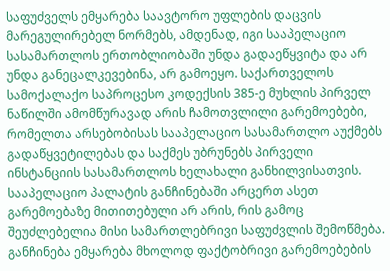საფუძველს ემყარება საავტორო უფლების დაცვის მარეგულირებელ ნორმებს, ამდენად, იგი სააპელაციო სასამართლოს ერთობლიობაში უნდა გადაეწყვიტა და არ უნდა განეცალკევებინა, არ გამოეყო. საქართველოს სამოქალაქო საპროცესო კოდექსის 385-ე მუხლის პირველ ნაწილში ამომწურავად არის ჩამოთვლილი გარემოებები, რომელთა არსებობისას სააპელაციო სასამართლო აუქმებს გადაწყვეტილებას და საქმეს უბრუნებს პირველი ინსტანციის სასამართლოს ხელახალი განხილვისათვის. სააპელაციო პალატის განჩინებაში არცერთ ასეთ გარემოებაზე მითითებული არ არის, რის გამოც შეუძლებელია მისი სამართლებრივი საფუძვლის შემოწმება. განჩინება ემყარება მხოლოდ ფაქტობრივი გარემოებების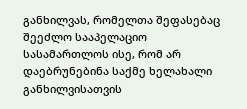განხილვას, რომელთა შეფასებაც შეეძლო სააპელაციო სასამართლოს ისე, რომ არ დაებრუნებინა საქმე ხელახალი განხილვისათვის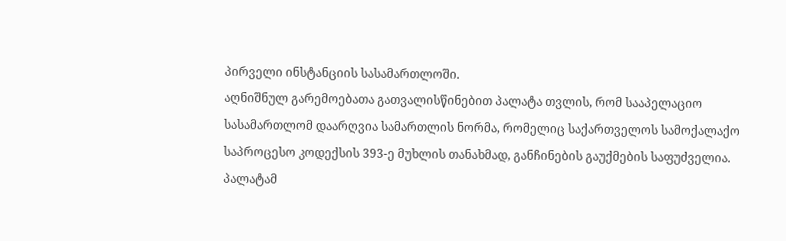პირველი ინსტანციის სასამართლოში.
აღნიშნულ გარემოებათა გათვალისწინებით პალატა თვლის, რომ სააპელაციო სასამართლომ დაარღვია სამართლის ნორმა, რომელიც საქართველოს სამოქალაქო საპროცესო კოდექსის 393-ე მუხლის თანახმად, განჩინების გაუქმების საფუძველია.
პალატამ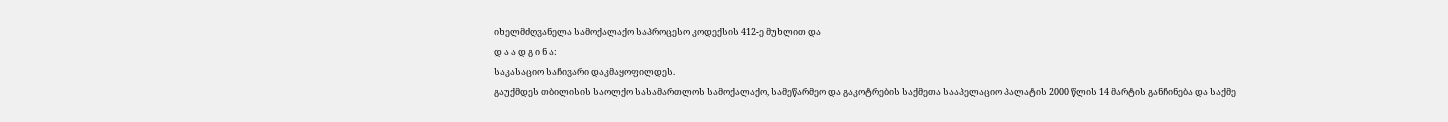იხელმძღვანელა სამოქალაქო საპროცესო კოდექსის 412-ე მუხლით და
დ ა ა დ გ ი ნ ა:
საკასაციო საჩივარი დაკმაყოფილდეს.
გაუქმდეს თბილისის საოლქო სასამართლოს სამოქალაქო, სამეწარმეო და გაკოტრების საქმეთა სააპელაციო პალატის 2000 წლის 14 მარტის განჩინება და საქმე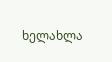ხელახლა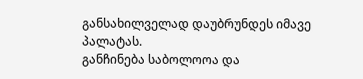განსახილველად დაუბრუნდეს იმავე პალატას.
განჩინება საბოლოოა და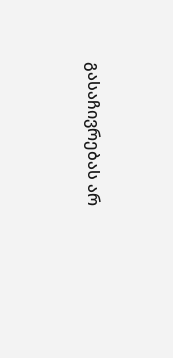გასაჩივრებას არ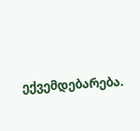ექვემდებარება.